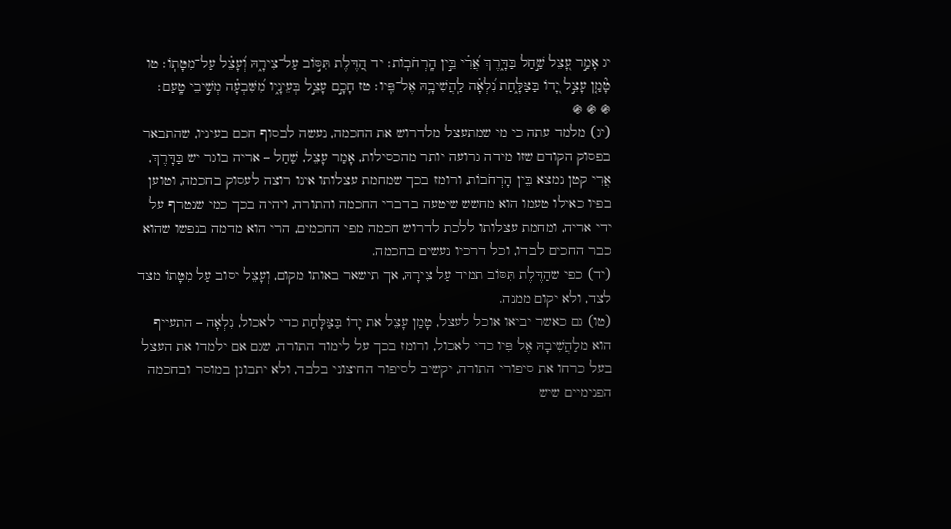יג אָמַ֣ר עָ֭צֵל שַׁ֣חַל בַּדָּ֑רֶךְ אֲ֝רִ֗י בֵּ֣ין הָֽרְחֹבֽוֹת׃ יד הַ֭דֶּלֶת תִּסּ֣וֹב עַל־צִירָ֑הּ וְ֝עָצֵ֗ל עַל־מִטָּתֽוֹ׃ טו טָ֘מַ֤ן עָצֵ֣ל יָ֭דוֹ בַּצַּלָּ֑חַת נִ֝לְאָ֗ה לַֽהֲשִׁיבָ֥הּ אֶל־פִּֽיו׃ טז חָכָ֣ם עָצֵ֣ל בְּעֵינָ֑יו מִ֝שִּׁבְעָ֗ה מְשִׁ֣יבֵי טָֽעַם׃
֍ ֍ ֍
(יג) מלמד עתה כי מי שמתעצל מלדרוש את החכמה, נעשה לבסוף חכם בעיניו, שהתבאר בפסוק הקודם שזו מידה גרועה יותר מהכסילות, אָמַר עָצֵל, שַׁחַל – אריה בוגר יש בַּדָּרֶךְ, אֲרִי קטן נמצא בֵּין הָרְחֹבוֹת, ורומז בכך שמחמת עצלותו אינו רוצה לעסוק בחכמה, וטוען בפיו כאילו טעמו הוא מחשש שיטעה בדברי החכמה והתורה, ויהיה בכך כמי שנטרף על ידי אריה, ומחמת עצלותו ללכת לדרוש חכמה מפי החכמים, הרי הוא מדמה בנפשו שהוא כבר החכים לבדו, וכל דרכיו נעשים בחכמה.
(יד) כפי שהַדֶּלֶת תִּסּוֹב תמיד עַל צִירָהּ, אך תישאר באותו מקום, וְעָצֵל יסוב עַל מִטָּתוֹ מצד לצד, ולא יקום ממנה.
(טו) גם כאשר יביאו אוכל לעצל, טָמַן עָצֵל את יָדוֹ בַּצַּלָּחַת כדי לאכול, נִלְאָה – התעייף הוא מלַהֲשִׁיבָהּ אֶל פִּיו כדי לאכול, ורומז בכך על לימוד התורה, שגם אם ילמדו את העצל בעל כרחו את סיפורי התורה, יקשיב לסיפור החיצוני בלבד, ולא יתבונן במוסר ובחכמה הפנימיים שיש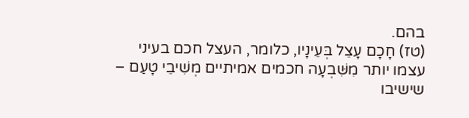בהם.
(טז) חָכָם עָצֵל בְּעֵינָיו, כלומר, העצל חכם בעיני עצמו יותר מִשִּׁבְעָה חכמים אמיתיים מְשִׁיבֵי טָעַם – שישיבו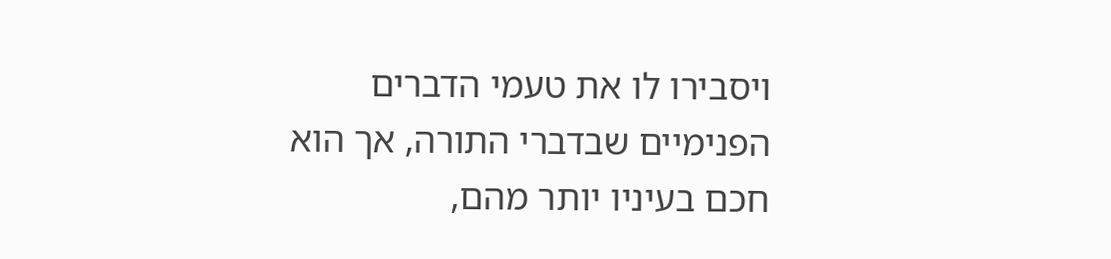ויסבירו לו את טעמי הדברים הפנימיים שבדברי התורה, אך הוא חכם בעיניו יותר מהם,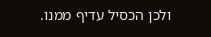ולכן הכסיל עדיף ממנו.